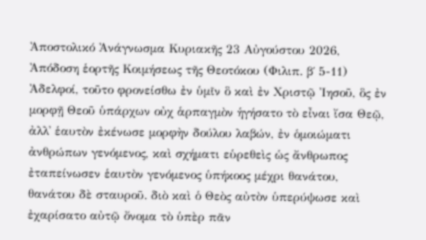Ἀποστολικό Ἀνάγνωσμα Κυριακῆς 23 Αὐγούστου 2026, Ἀπόδοση ἑορτῆς Κοιμήσεως τῆς Θεοτόκου (Φιλιπ. β΄ 5-11)
Ἀδελφοί, τοῦτο φρονείσθω ἐν ὑμῖν ὃ καὶ ἐν Χριστῷ Ἰησοῦ, ὃς ἐν μορφῇ Θεοῦ ὑπάρχων οὐχ ἁρπαγμὸν ἡγήσατο τὸ εἶναι ἴσα Θεῷ, ἀλλ᾿ ἑαυτὸν ἐκένωσε μορφὴν δούλου λαβών, ἐν ὁμοιώματι ἀνθρώπων γενόμενος, καὶ σχήματι εὑρεθεὶς ὡς ἄνθρωπος ἐταπείνωσεν ἑαυτὸν γενόμενος ὑπήκοος μέχρι θανάτου, θανάτου δὲ σταυροῦ. διὸ καὶ ὁ Θεὸς αὐτὸν ὑπερύψωσε καὶ ἐχαρίσατο αὐτῷ ὄνομα τὸ ὑπὲρ πᾶν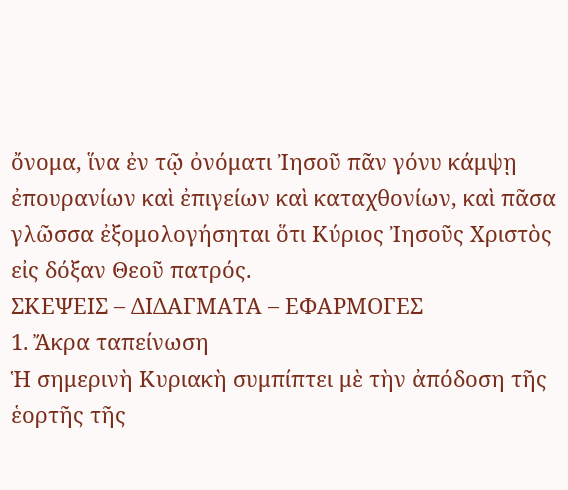ὄνομα, ἵνα ἐν τῷ ὀνόματι Ἰησοῦ πᾶν γόνυ κάμψῃ ἐπουρανίων καὶ ἐπιγείων καὶ καταχθονίων, καὶ πᾶσα γλῶσσα ἐξομολογήσηται ὅτι Κύριος Ἰησοῦς Χριστὸς εἰς δόξαν Θεοῦ πατρός.
ΣΚΕΨΕΙΣ – ΔΙΔΑΓΜΑΤΑ – ΕΦΑΡΜΟΓΕΣ
1. Ἄκρα ταπείνωση
Ἡ σημερινὴ Κυριακὴ συμπίπτει μὲ τὴν ἀπόδοση τῆς ἑορτῆς τῆς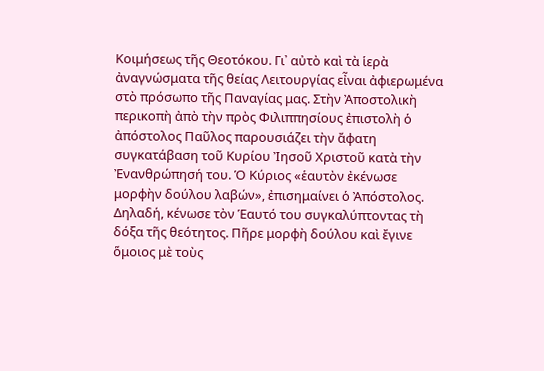Κοιμήσεως τῆς Θεοτόκου. Γι᾿ αὐτὸ καὶ τὰ ἱερὰ ἀναγνώσματα τῆς θείας Λειτουργίας εἶναι ἀφιερωμένα στὸ πρόσωπο τῆς Παναγίας μας. Στὴν Ἀποστολικὴ περικοπὴ ἀπὸ τὴν πρὸς Φιλιππησίους ἐπιστολὴ ὁ ἀπόστολος Παῦλος παρουσιάζει τὴν ἄφατη συγκατάβαση τοῦ Κυρίου Ἰησοῦ Χριστοῦ κατὰ τὴν Ἐνανθρώπησή του. Ὁ Κύριος «ἑαυτὸν ἐκένωσε μορφὴν δούλου λαβών», ἐπισημαίνει ὁ Ἀπόστολος. Δηλαδή, κένωσε τὸν Ἑαυτό του συγκαλύπτοντας τὴ δόξα τῆς θεότητος. Πῆρε μορφὴ δούλου καὶ ἔγινε ὅμοιος μὲ τοὺς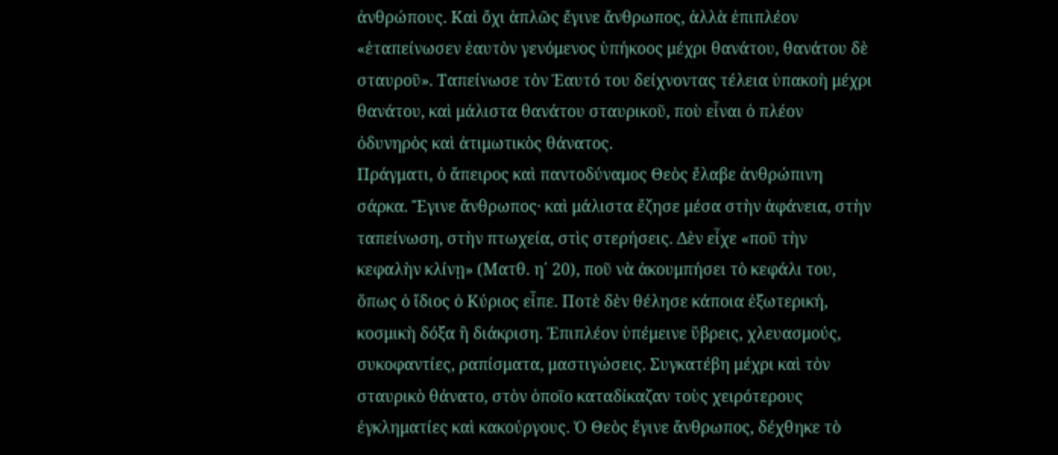ἀνθρώπους. Καὶ ὄχι ἁπλῶς ἔγινε ἄνθρωπος, ἀλλὰ ἐπιπλέον «ἐταπείνωσεν ἑαυτὸν γενόμενος ὑπήκοος μέχρι θανάτου, θανάτου δὲ σταυροῦ». Ταπείνωσε τὸν Ἑαυτό του δείχνοντας τέλεια ὑπακοὴ μέχρι θανάτου, καὶ μάλιστα θανάτου σταυρικοῦ, ποὺ εἶναι ὁ πλέον ὀδυνηρὸς καὶ ἀτιμωτικὸς θάνατος.
Πράγματι, ὁ ἄπειρος καὶ παντοδύναμος Θεὸς ἔλαβε ἀνθρώπινη σάρκα. Ἔγινε ἄνθρωπος· καὶ μάλιστα ἔζησε μέσα στὴν ἀφάνεια, στὴν ταπείνωση, στὴν πτωχεία, στὶς στερήσεις. Δὲν εἶχε «ποῦ τὴν κεφαλὴν κλίνῃ» (Ματθ. η΄ 20), ποῦ νὰ ἀκουμπήσει τὸ κεφάλι του, ὅπως ὁ ἴδιος ὁ Κύριος εἶπε. Ποτὲ δὲν θέλησε κάποια ἐξωτερική, κοσμικὴ δόξα ἢ διάκριση. Ἐπιπλέον ὑπέμεινε ὕβρεις, χλευασμούς, συκοφαντίες, ραπίσματα, μαστιγώσεις. Συγκατέβη μέχρι καὶ τὸν σταυρικὸ θάνατο, στὸν ὁποῖο καταδίκαζαν τοὺς χειρότερους ἐγκληματίες καὶ κακούργους. Ὁ Θεὸς ἔγινε ἄνθρωπος, δέχθηκε τὸ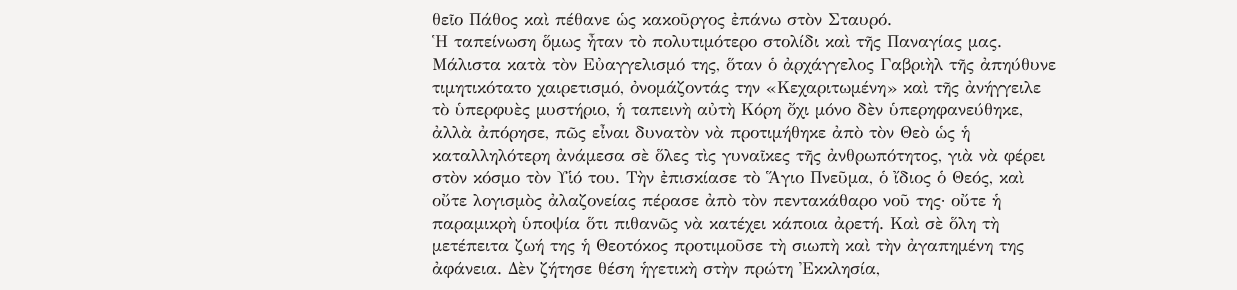θεῖο Πάθος καὶ πέθανε ὡς κακοῦργος ἐπάνω στὸν Σταυρό.
Ἡ ταπείνωση ὅμως ἦταν τὸ πολυτιμότερο στολίδι καὶ τῆς Παναγίας μας. Μάλιστα κατὰ τὸν Εὐαγγελισμό της, ὅταν ὁ ἀρχάγγελος Γαβριὴλ τῆς ἀπηύθυνε τιμητικότατο χαιρετισμό, ὀνομάζοντάς την «Κεχαριτωμένη» καὶ τῆς ἀνήγγειλε τὸ ὑπερφυὲς μυστήριο, ἡ ταπεινὴ αὐτὴ Κόρη ὄχι μόνο δὲν ὑπερηφανεύθηκε, ἀλλὰ ἀπόρησε, πῶς εἶναι δυνατὸν νὰ προτιμήθηκε ἀπὸ τὸν Θεὸ ὡς ἡ καταλληλότερη ἀνάμεσα σὲ ὅλες τὶς γυναῖκες τῆς ἀνθρωπότητος, γιὰ νὰ φέρει στὸν κόσμο τὸν Υἱό του. Τὴν ἐπισκίασε τὸ Ἅγιο Πνεῦμα, ὁ ἴδιος ὁ Θεός, καὶ οὔτε λογισμὸς ἀλαζονείας πέρασε ἀπὸ τὸν πεντακάθαρο νοῦ της· οὔτε ἡ παραμικρὴ ὑποψία ὅτι πιθανῶς νὰ κατέχει κάποια ἀρετή. Καὶ σὲ ὅλη τὴ μετέπειτα ζωή της ἡ Θεοτόκος προτιμοῦσε τὴ σιωπὴ καὶ τὴν ἀγαπημένη της ἀφάνεια. Δὲν ζήτησε θέση ἡγετικὴ στὴν πρώτη Ἐκκλησία,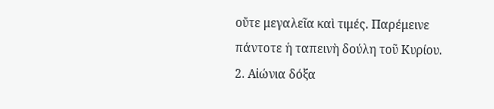οὔτε μεγαλεῖα καὶ τιμές. Παρέμεινε πάντοτε ἡ ταπεινὴ δούλη τοῦ Κυρίου.
2. Αἰώνια δόξα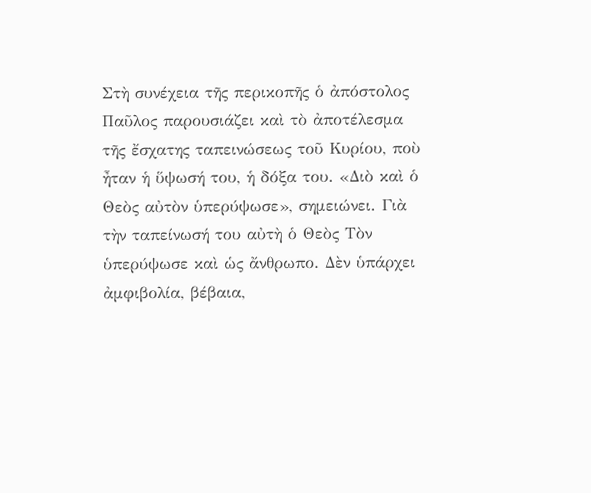Στὴ συνέχεια τῆς περικοπῆς ὁ ἀπόστολος Παῦλος παρουσιάζει καὶ τὸ ἀποτέλεσμα τῆς ἔσχατης ταπεινώσεως τοῦ Κυρίου, ποὺ ἦταν ἡ ὕψωσή του, ἡ δόξα του. «Διὸ καὶ ὁ Θεὸς αὐτὸν ὑπερύψωσε», σημειώνει. Γιὰ τὴν ταπείνωσή του αὐτὴ ὁ Θεὸς Τὸν ὑπερύψωσε καὶ ὡς ἄνθρωπο. Δὲν ὑπάρχει ἀμφιβολία, βέβαια,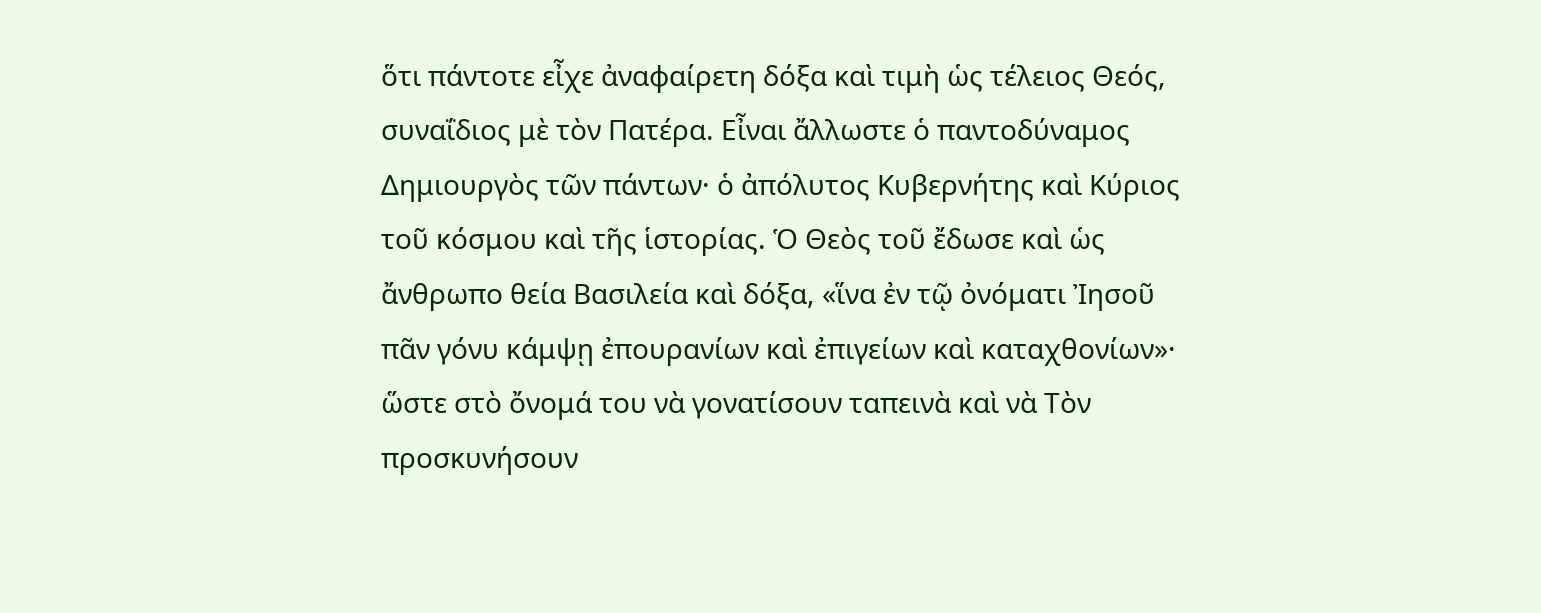ὅτι πάντοτε εἶχε ἀναφαίρετη δόξα καὶ τιμὴ ὡς τέλειος Θεός, συναΐδιος μὲ τὸν Πατέρα. Εἶναι ἄλλωστε ὁ παντοδύναμος Δημιουργὸς τῶν πάντων· ὁ ἀπόλυτος Κυβερνήτης καὶ Κύριος τοῦ κόσμου καὶ τῆς ἱστορίας. Ὁ Θεὸς τοῦ ἔδωσε καὶ ὡς ἄνθρωπο θεία Βασιλεία καὶ δόξα, «ἵνα ἐν τῷ ὀνόματι Ἰησοῦ πᾶν γόνυ κάμψῃ ἐπουρανίων καὶ ἐπιγείων καὶ καταχθονίων»· ὥστε στὸ ὄνομά του νὰ γονατίσουν ταπεινὰ καὶ νὰ Τὸν προσκυνήσουν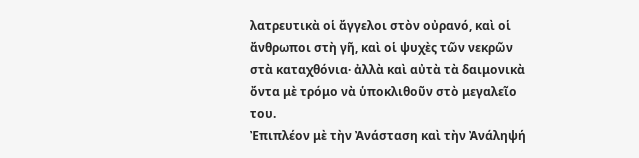λατρευτικὰ οἱ ἄγγελοι στὸν οὐρανό, καὶ οἱ ἄνθρωποι στὴ γῆ, καὶ οἱ ψυχὲς τῶν νεκρῶν στὰ καταχθόνια· ἀλλὰ καὶ αὐτὰ τὰ δαιμονικὰ ὄντα μὲ τρόμο νὰ ὑποκλιθοῦν στὸ μεγαλεῖο του.
Ἐπιπλέον μὲ τὴν Ἀνάσταση καὶ τὴν Ἀνάληψή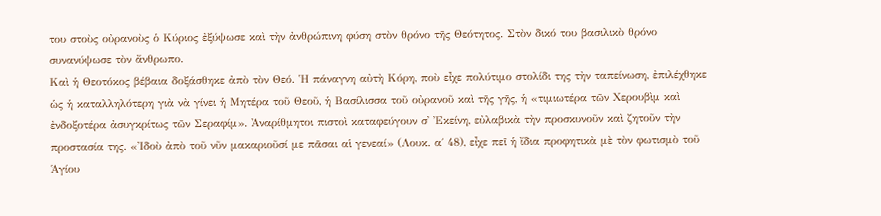του στοὺς οὐρανοὺς ὁ Κύριος ἐξύψωσε καὶ τὴν ἀνθρώπινη φύση στὸν θρόνο τῆς Θεότητος. Στὸν δικό του βασιλικὸ θρόνο συνανύψωσε τὸν ἄνθρωπο.
Καὶ ἡ Θεοτόκος βέβαια δοξάσθηκε ἀπὸ τὸν Θεό. Ἡ πάναγνη αὐτὴ Κόρη, ποὺ εἶχε πολύτιμο στολίδι της τὴν ταπείνωση, ἐπιλέχθηκε ὡς ἡ καταλληλότερη γιὰ νὰ γίνει ἡ Μητέρα τοῦ Θεοῦ, ἡ Βασίλισσα τοῦ οὐρανοῦ καὶ τῆς γῆς, ἡ «τιμιωτέρα τῶν Χερουβὶμ καὶ ἐνδοξοτέρα ἀσυγκρίτως τῶν Σεραφίμ». Ἀναρίθμητοι πιστοὶ καταφεύγουν σ᾿ Ἐκείνη, εὐλαβικὰ τὴν προσκυνοῦν καὶ ζητοῦν τὴν προστασία της. «Ἰδοὺ ἀπὸ τοῦ νῦν μακαριοῦσί με πᾶσαι αἱ γενεαί» (Λουκ. α΄ 48), εἶχε πεῖ ἡ ἴδια προφητικὰ μὲ τὸν φωτισμὸ τοῦ Ἁγίου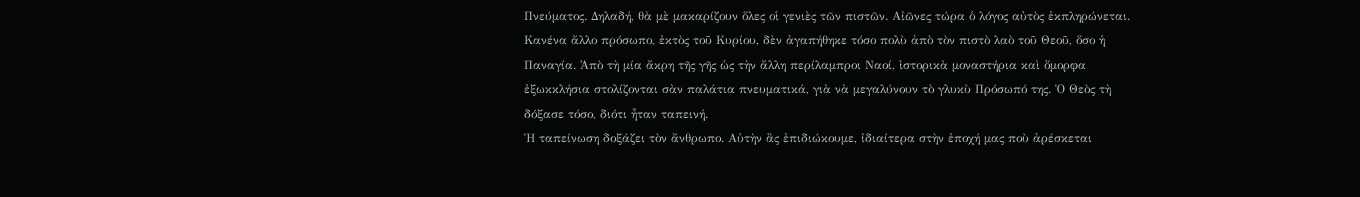Πνεύματος. Δηλαδή, θὰ μὲ μακαρίζουν ὅλες οἱ γενιὲς τῶν πιστῶν. Αἰῶνες τώρα ὁ λόγος αὐτὸς ἐκπληρώνεται. Κανένα ἄλλο πρόσωπο, ἐκτὸς τοῦ Κυρίου, δὲν ἀγαπήθηκε τόσο πολὺ ἀπὸ τὸν πιστὸ λαὸ τοῦ Θεοῦ, ὅσο ἡ Παναγία. Ἀπὸ τὴ μία ἄκρη τῆς γῆς ὡς τὴν ἄλλη περίλαμπροι Ναοί, ἱστορικὰ μοναστήρια καὶ ὄμορφα ἐξωκκλήσια στολίζονται σὰν παλάτια πνευματικά, γιὰ νὰ μεγαλύνουν τὸ γλυκὺ Πρόσωπό της. Ὁ Θεὸς τὴ δόξασε τόσο, διότι ἦταν ταπεινή.
Ἡ ταπείνωση δοξάζει τὸν ἄνθρωπο. Αὐτὴν ἂς ἐπιδιώκουμε, ἰδιαίτερα στὴν ἐποχή μας ποὺ ἀρέσκεται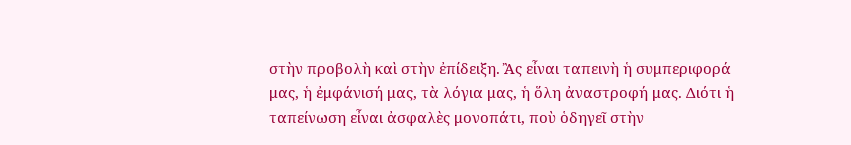στὴν προβολὴ καὶ στὴν ἐπίδειξη. Ἂς εἶναι ταπεινὴ ἡ συμπεριφορά μας, ἡ ἐμφάνισή μας, τὰ λόγια μας, ἡ ὅλη ἀναστροφή μας. Διότι ἡ ταπείνωση εἶναι ἀσφαλὲς μονοπάτι, ποὺ ὁδηγεῖ στὴν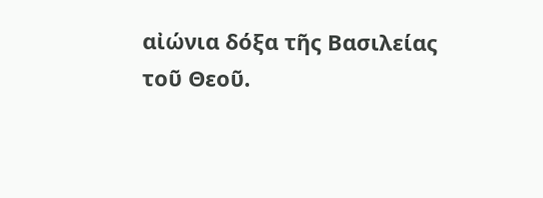αἰώνια δόξα τῆς Βασιλείας τοῦ Θεοῦ.